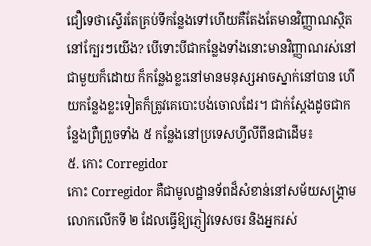ជឿទេថាស្ទើរតែគ្រប់ទីកន្លែងទៅហើយគឺតែងតែមានវិញ្ញាណស្ថិតនៅក្បែរៗយើង? បើទោះបីជាកន្លែងទាំងនោះមានវិញ្ញាណរស់នៅជាមួយក៏ដោយ ក៏កន្លែងខ្លះនៅមានមនុស្សអាចស្នាក់នៅបាន ហើយកន្លែងខ្លះទៀតក៏ត្រូវគេបោះបង់ចោលដែរ។ ជាក់ស្ដែងដូចជាកន្លែងព្រឺព្រួចទាំង ៥ កន្លែងនៅប្រទេសហ្វីលីពីនជាដើម៖
៥. កោះ Corregidor
កោះ Corregidor គឺជាមូលដ្ឋានទ័ពដ៏សំខាន់នៅសម័យសង្គ្រាមលោកលើកទី ២ ដែលធ្វើឱ្យភ្ញៀវទេសចរ និងអ្នករស់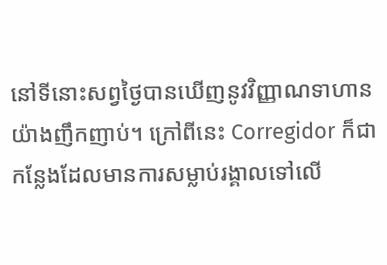នៅទីនោះសព្វថ្ងៃបានឃើញនូវវិញ្ញាណទាហានយ៉ាងញឹកញាប់។ ក្រៅពីនេះ Corregidor ក៏ជាកន្លែងដែលមានការសម្លាប់រង្គាលទៅលើ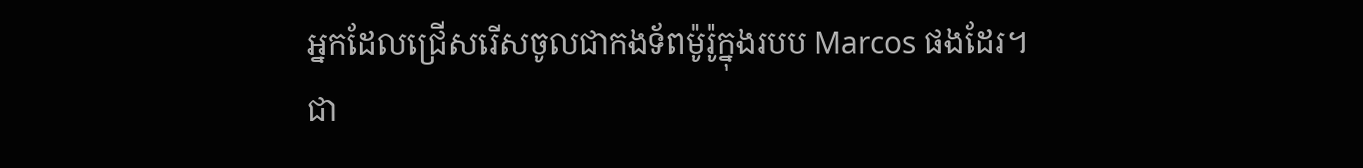អ្នកដែលជ្រើសរើសចូលជាកងទ័ពម៉ូរ៉ូក្នុងរបប Marcos ផងដែរ។
ជា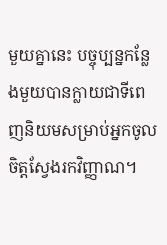មួយគ្នានេះ បច្ចុប្បន្នកន្លែងមួយបានក្លាយជាទីពេញនិយមសម្រាប់អ្នកចូលចិត្តស្វែងរកវិញ្ញាណ។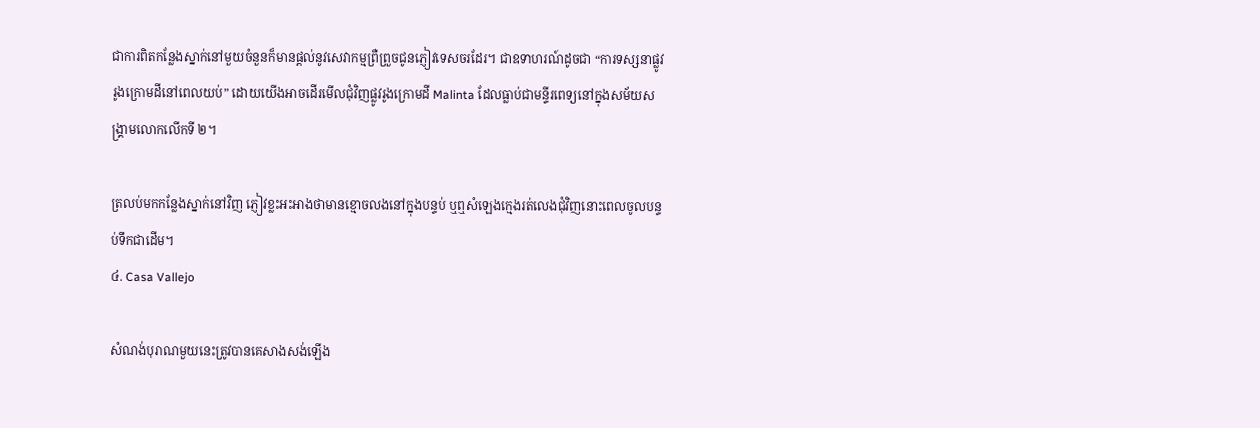ជាការពិតកន្លែងស្នាក់នៅមួយចំនួនក៏មានផ្ដល់នូវសេវាកម្មព្រឺព្រួចជូនភ្ញៀវទេសចរដែរ។ ជាឧទាហរណ៍ដូចជា “ការទស្សនាផ្លូវរូងក្រោមដីនៅពេលយប់” ដោយយើងអាចដើរមើលជុំវិញផ្លូវរូងក្រោមដី Malinta ដែលធ្លាប់ជាមន្ទីរពេទ្យនៅក្នុងសម័យសង្គ្រាមលោកលើកទី ២។

ត្រលប់មកកន្លែងស្នាក់នៅវិញ ភ្ញៀវខ្លះអះអាងថាមានខ្មោចលងនៅក្នុងបន្ទប់ ឬឮសំឡេងក្មេងរត់លេងជុំវិញនោះពេលចូលបន្ទប់ទឹកជាដើម។
៤. Casa Vallejo

សំណង់បុរាណមួយនេះត្រូវបានគេសាងសង់ឡើង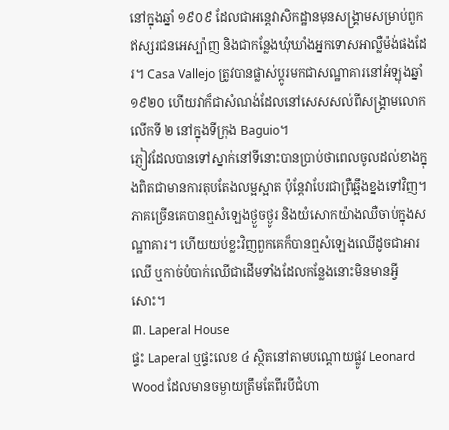នៅក្នុងឆ្នាំ ១៩០៩ ដែលជាអន្តេវាសិកដ្ឋានមុនសង្គ្រាមសម្រាប់ពួកឥស្សរជនអេស្ប៉ាញ និងជាកន្លែងឃុំឃាំងអ្នកទោសអាល្លឺម៉ង់ផងដែរ។ Casa Vallejo ត្រូវបានផ្លាស់ប្ដូរមកជាសណ្ឋាគារនៅអំឡុងឆ្នាំ ១៩២០ ហើយវាក៏ជាសំណង់ដែលនៅសេសសល់ពីសង្រ្គាមលោកលើកទី ២ នៅក្នុងទីក្រុង Baguio។
ភ្ញៀវដែលបានទៅស្នាក់នៅទីនោះបានប្រាប់ថាពេលចូលដល់ខាងក្នុងពិតជាមានការតុបតែងលម្អស្អាត ប៉ុន្តែវាបែរជាព្រឺឆ្អឹងខ្នងទៅវិញ។ ភាគច្រើនគេបានឮសំឡេងថ្ងួចថ្ងូរ និងយំសោកយ៉ាងឈឺចាប់ក្នុងសណ្ឋាគារ។ ហើយយប់ខ្លះវិញពួកគេក៏បានឮសំឡេងឈើដូចជាអារឈើ ឬកាច់បំបាក់ឈើជាដើមទាំងដែលកន្លែងនោះមិនមានអ្វីសោះ។
៣. Laperal House
ផ្ទះ Laperal ឬផ្ទះលេខ ៤ ស្ថិតនៅតាមបណ្ដោយផ្លូវ Leonard Wood ដែលមានចម្ងាយត្រឹមតែពីរបីជំហា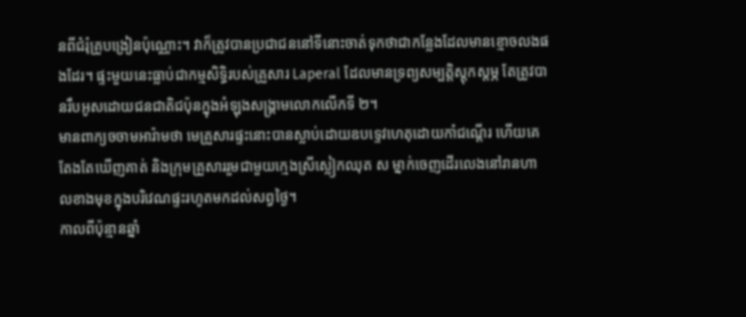នពីជំរុំគ្រូបង្រៀនប៉ុណ្ណោះ។ វាក៏ត្រូវបានប្រជាជននៅទីនោះចាត់ទុកថាជាកន្លែងដែលមានខ្មោចលងផងដែរ។ ផ្ទះមួយនេះធ្លាប់ជាកម្មសិទ្ធិរបស់គ្រួសារ Laperal ដែលមានទ្រព្យសម្បត្តិស្ដុកស្ដម្ភ តែត្រូវបានរឹបអូសដោយជនជាតិជប៉ុនក្នុងអំឡុងសង្គ្រាមលោកលើកទី ២។
មានពាក្យចចាមអារ៉ាមថា មេគ្រួសារផ្ទះនោះបានស្លាប់ដោយឧបទ្ទេវហេតុដោយកាំជណ្ដើរ ហើយគេតែងតែឃើញគាត់ និងក្រុមគ្រួសាររួមជាមួយក្មេងស្រីស្លៀកឈុត ស ម្នាក់ចេញដើរលេងនៅរានហាលខាងមុខក្នុងបរិវេណផ្ទះរហូតមកដល់សព្វថ្ងៃ។
កាលពីប៉ុន្មានឆ្នាំ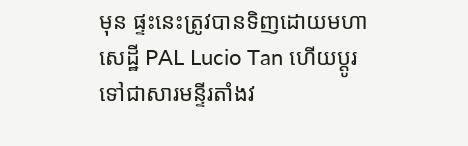មុន ផ្ទះនេះត្រូវបានទិញដោយមហាសេដ្ឋី PAL Lucio Tan ហើយប្តូរទៅជាសារមន្ទីរតាំងវ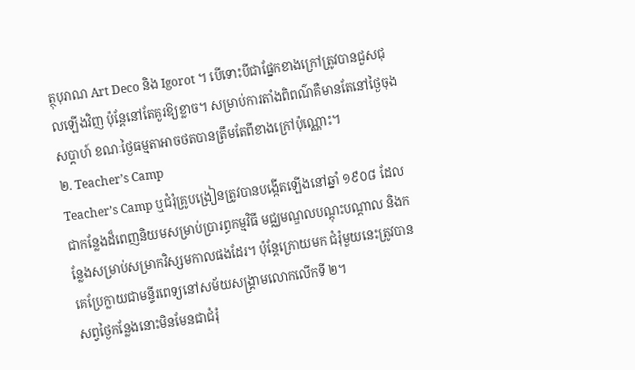ត្ថុបុរាណ Art Deco និង Igorot ។ បើទោះបីជាផ្នែកខាងក្រៅត្រូវបានជួសជុលឡើងវិញ ប៉ុន្តែនៅតែគួរឱ្យខ្លាច។ សម្រាប់ការតាំងពិពណ៌គឺមានតែនៅថ្ងៃចុងសប្តាហ៍ ខណៈថ្ងៃធម្មតាអាចថតបានត្រឹមតែពីខាងក្រៅប៉ុណ្ណោះ។
២. Teacher’s Camp
Teacher’s Camp ឬជំរុំគ្រូបង្រៀនត្រូវបានបង្កើតឡើងនៅឆ្នាំ ១៩០៨ ដែលជាកន្លែងដ៏ពេញនិយមសម្រាប់ប្រារព្ធកម្មវិធី មជ្ឈមណ្ឌលបណ្ដុះបណ្ដាល និងកន្លែងសម្រាប់សម្រាកវិស្សមកាលផងដែរ។ ប៉ុន្តែក្រោយមក ជំរុំមួយនេះត្រូវបានគេប្រែក្លាយជាមន្ទីរពេទ្យនៅសម័យសង្គ្រាមលោកលើកទី ២។
សព្វថ្ងៃកន្លែងនោះមិនមែនជាជំរុំ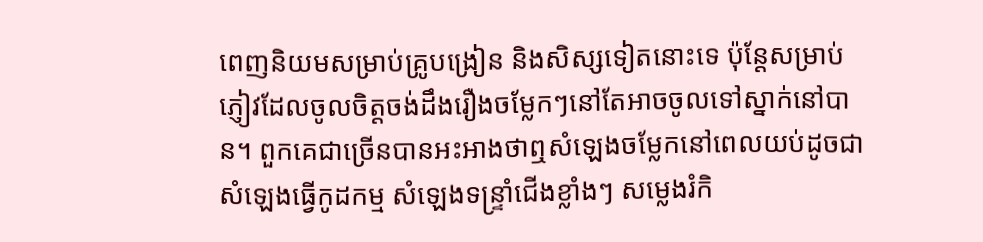ពេញនិយមសម្រាប់គ្រូបង្រៀន និងសិស្សទៀតនោះទេ ប៉ុន្តែសម្រាប់ភ្ញៀវដែលចូលចិត្តចង់ដឹងរឿងចម្លែកៗនៅតែអាចចូលទៅស្នាក់នៅបាន។ ពួកគេជាច្រើនបានអះអាងថាឮសំឡេងចម្លែកនៅពេលយប់ដូចជាសំឡេងធ្វើកូដកម្ម សំឡេងទន្ទ្រាំជើងខ្លាំងៗ សម្លេងរំកិ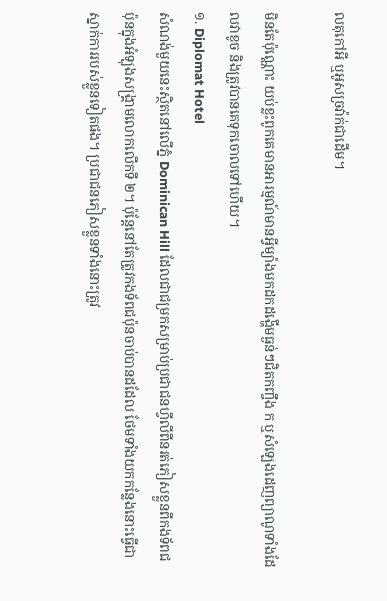លតុកៅអី ឬអូសច្រវ៉ាក់ជាដើម។

មិនតែប៉ុណ្ណោះ យប់ខ្លះពូកគេមានអារម្មណ៍មានអ្វីម្យ៉ាងមកដកដង្ហើមធ្ងន់ៗជិតកញ្ចឹង ក ឬសំឡេងដេញព្យាណូទាំងដែលវាខូច និងត្រូវបានគេទុកចោលទៅហើយ។
១. Diplomat Hotel
សំណង់មួយនេះស្ថិតនៅលើភ្នំ Dominican Hill ដែលជាជម្រកសម្រាប់ប្រជាជនហ្វីលីពីនរត់ភៀសខ្លួនពីកងទ័ពជប៉ុនក្នុងអំឡុងសង្គ្រាមលោកលើកទី ២។ ប៉ុន្តែនៅតែត្រូវកងទ័ពជប៉ុនចាប់បានដដែល ថែមទាំងយកកន្លែងនោះធ្វើជាស្នាក់ការរបស់ខ្លួនទៀតផង។ ប្រជាជនភៀសខ្លួនទាំងនោះត្រូវ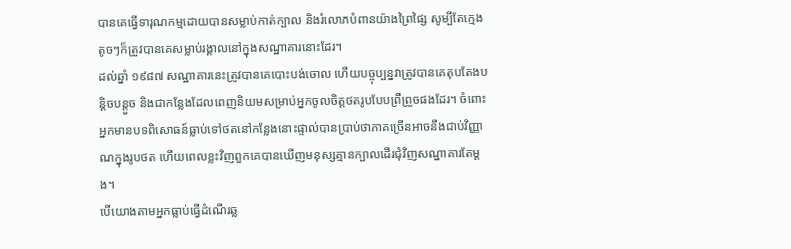បានគេធ្វើទារុណកម្មដោយបានសម្លាប់កាត់ក្បាល និងរំលោភបំពានយ៉ាងព្រៃផ្សៃ សូម្បីតែក្មេងតូចៗក៏ត្រូវបានគេសម្លាប់រង្គាលនៅក្នុងសណ្ឋាគារនោះដែរ។
ដល់ឆ្នាំ ១៩៨៧ សណ្ឋាគារនេះត្រូវបានគេបោះបង់ចោល ហើយបច្ចុប្បន្នវាត្រូវបានគេតុបតែងបន្តិចបន្តួច និងជាកន្លែងដែលពេញនិយមសម្រាប់អ្នកចូលចិត្តថតរូបបែបព្រឺព្រួចផងដែរ។ ចំពោះអ្នកមានបទពិសោធន៍ធ្លាប់ទៅថតនៅកន្លែងនោះផ្ទាល់បានប្រាប់ថាភាគច្រើនអាចនឹងជាប់វិញ្ញាណក្នុងរូបថត ហើយពេលខ្លះវិញពួកគេបានឃើញមនុស្សគ្មានក្បាលដើរជុំវិញសណ្ឋាគារតែម្ដង។
បើយោងតាមអ្នកធ្លាប់ធ្វើដំណើរឆ្ល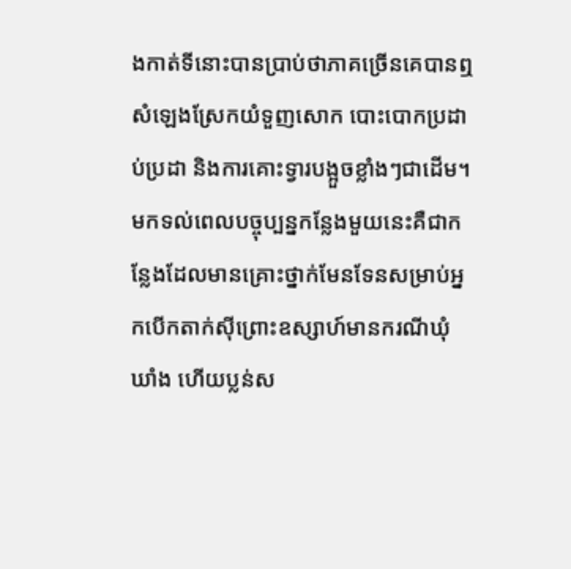ងកាត់ទីនោះបានប្រាប់ថាភាគច្រើនគេបានឮសំឡេងស្រែកយំទួញសោក បោះបោកប្រដាប់ប្រដា និងការគោះទ្វារបង្អួចខ្លាំងៗជាដើម។ មកទល់ពេលបច្ចុប្បន្នកន្លែងមួយនេះគឺជាកន្លែងដែលមានគ្រោះថ្នាក់មែនទែនសម្រាប់អ្នកបើកតាក់ស៊ីព្រោះឧស្សាហ៍មានករណីឃុំឃាំង ហើយប្លន់ស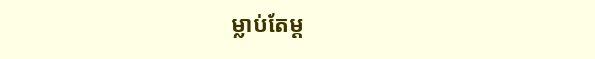ម្លាប់តែម្ដ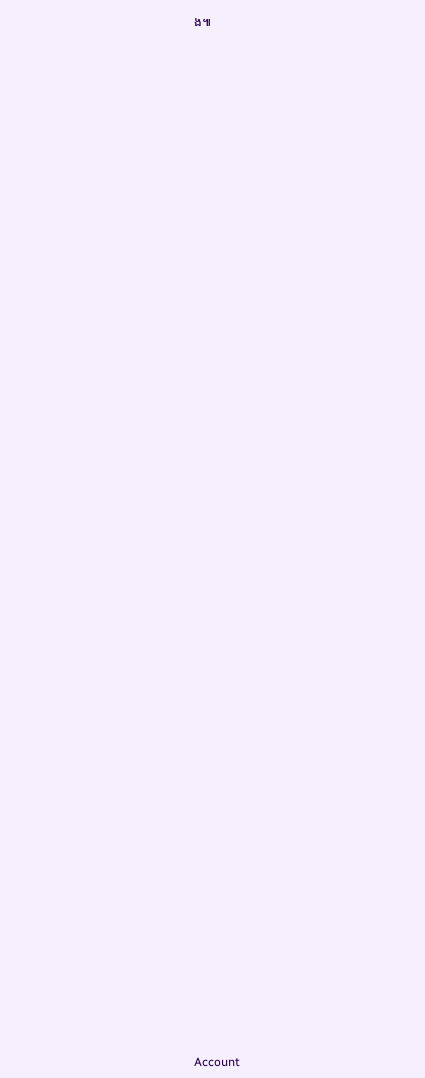ង៕


















































Account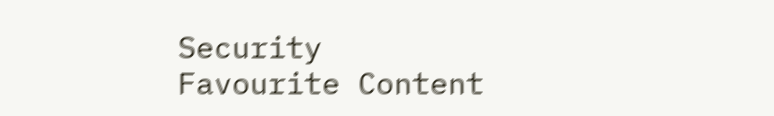Security
Favourite Content